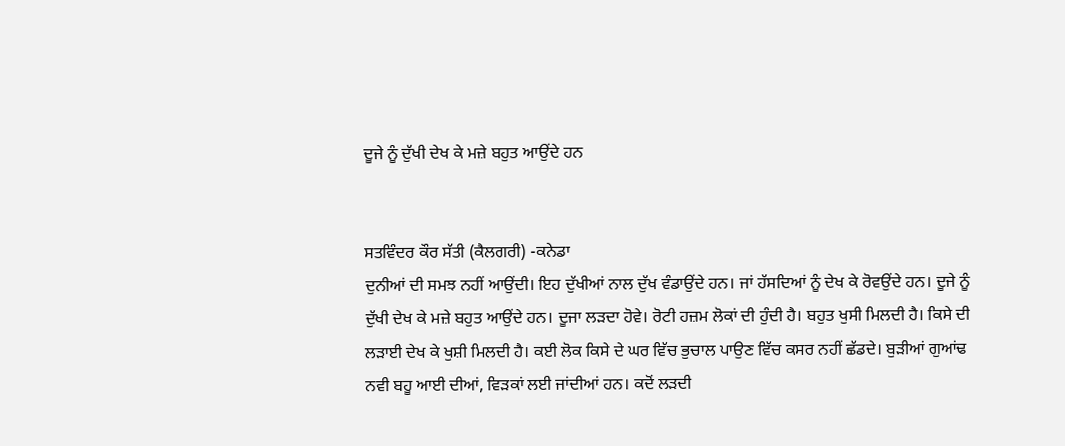ਦੂਜੇ ਨੂੰ ਦੁੱਖੀ ਦੇਖ ਕੇ ਮਜ਼ੇ ਬਹੁਤ ਆਉਂਦੇ ਹਨ


ਸਤਵਿੰਦਰ ਕੌਰ ਸੱਤੀ (ਕੈਲਗਰੀ) -ਕਨੇਡਾ
ਦੁਨੀਆਂ ਦੀ ਸਮਝ ਨਹੀਂ ਆਉਂਦੀ। ਇਹ ਦੁੱਖੀਆਂ ਨਾਲ ਦੁੱਖ ਵੰਡਾਉਂਦੇ ਹਨ। ਜਾਂ ਹੱਸਦਿਆਂ ਨੂੰ ਦੇਖ ਕੇ ਰੋਵਉਂਦੇ ਹਨ। ਦੂਜੇ ਨੂੰ ਦੁੱਖੀ ਦੇਖ ਕੇ ਮਜ਼ੇ ਬਹੁਤ ਆਉਂਦੇ ਹਨ। ਦੂਜਾ ਲੜਦਾ ਹੋਵੇ। ਰੋਟੀ ਹਜ਼ਮ ਲੋਕਾਂ ਦੀ ਹੁੰਦੀ ਹੈ। ਬਹੁਤ ਖੁਸੀ ਮਿਲਦੀ ਹੈ। ਕਿਸੇ ਦੀ ਲੜਾਈ ਦੇਖ ਕੇ ਖੁਸ਼ੀ ਮਿਲਦੀ ਹੈ। ਕਈ ਲੋਕ ਕਿਸੇ ਦੇ ਘਰ ਵਿੱਚ ਭੁਚਾਲ ਪਾਉਣ ਵਿੱਚ ਕਸਰ ਨਹੀਂ ਛੱਡਦੇ। ਬੁੜੀਆਂ ਗੁਆਂਢ ਨਵੀ ਬਹੂ ਆਈ ਦੀਆਂ, ਵਿੜਕਾਂ ਲਈ ਜਾਂਦੀਆਂ ਹਨ। ਕਦੋਂ ਲੜਦੀ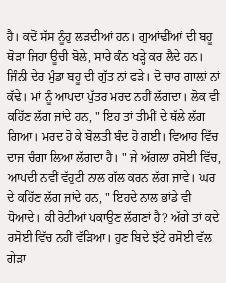ਹੈ। ਕਦੋਂ ਸੱਸ ਨੂੰਹੁ ਲੜਦੀਆਂ ਹਨ। ਗੁਆਂਢੀਂਆਂ ਦੀ ਬਹੂ ਥੋੜਾ ਜਿਹਾ ਊਚੀ ਬੋਲੇ, ਸਾਰੇ ਕੰਨ ਖੜ੍ਹੇ ਕਰ ਲੈਦੇ ਹਨ। ਜਿੰਨੀ ਦੇਰ ਮੁੰਡਾ ਬਹੂ ਦੀ ਗੁੱਤ ਨਾਂ ਫੜੇ। ਦੋ ਚਾਰ ਗਾਲ਼ਾਂ ਨਾਂ ਕੱਢੇ। ਮਾਂ ਨੂੰ ਆਪਦਾ ਪੁੱਤਰ ਮਰਦ ਨਹੀਂ ਲੱਗਦਾ। ਲੋਕ ਵੀ ਕਹਿੱਣ ਲੱਗ ਜਾਂਦੇ ਹਨ, " ਇਹ ਤਾਂ ਤੀਮੀਂ ਦੇ ਥੱਲੇ ਲੱਗ ਗਿਆ। ਮਰਦ ਹੋ ਕੇ ਬੋਲਤੀ ਬੰਦ ਹੋ ਗਈ। ਵਿਆਹ ਵਿੱਚ ਦਾਜ ਚੰਗਾ ਲਿਆ ਲੱਗਦਾ ਹੈ। " ਜੇ ਅੱਗਲਾ ਰਸੋਈ ਵਿੱਚ, ਆਪਦੀ ਨਵੀਂ ਵੱਹੁਟੀ ਨਾਲ ਗੱਲ ਕਰਨ ਲੱਗ ਜਾਵੇ। ਘਰ ਦੇ ਕਹਿੱਣ ਲੱਗ ਜਾਂਦੇ ਹਨ, " ਇਹਦੇ ਨਾਲ ਭਾਂਡੇ ਵੀ ਧੋਆਦੇ। ਕੀ ਰੋਟੀਆਂ ਪਕਾਉਣ ਲੱਗਣਾਂ ਹੈ? ਅੱਗੇ ਤਾਂ ਕਦੇ ਰਸੋਈ ਵਿੱਚ ਨਹੀਂ ਵੱੜਿਆ। ਹੁਣ ਬਿਦੇ ਝੱਟੇ ਰਸੋਈ ਵੱਲ ਗੇੜਾ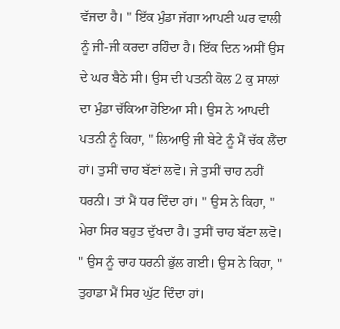ਵੱਜਦਾ ਹੈ। " ਇੱਕ ਮੁੰਡਾ ਜੱਗਾ ਆਪਣੀ ਘਰ ਵਾਲੀ ਨੂੰ ਜੀ-ਜੀ ਕਰਦਾ ਰਹਿੰਦਾ ਹੈ। ਇੱਕ ਦਿਨ ਅਸੀਂ ਉਸ ਦੇ ਘਰ ਬੈਠੇ ਸੀ। ਉਸ ਦੀ ਪਤਨੀ ਕੋਲ 2 ਕੁ ਸਾਲਾਂ ਦਾ ਮੁੰਡਾ ਚੱਕਿਆ ਹੋਇਆ ਸੀ। ਉਸ ਨੇ ਆਪਦੀ ਪਤਨੀ ਨੂੰ ਕਿਹਾ, " ਲਿਆਉ ਜੀ ਬੇਟੇ ਨੂੰ ਮੈਂ ਚੱਕ ਲੈਂਦਾ ਹਾਂ। ਤੁਸੀਂ ਚਾਹ ਬੱਣਾਂ ਲਵੋ। ਜੇ ਤੁਸੀਂ ਚਾਹ ਨਹੀਂ ਧਰਨੀ। ਤਾਂ ਮੈਂ ਧਰ ਦਿੰਦਾ ਹਾਂ। " ਉਸ ਨੇ ਕਿਹਾ, " ਮੇਰਾ ਸਿਰ ਬਹੁਤ ਦੁੱਖਦਾ ਹੈ। ਤੁਸੀਂ ਚਾਹ ਬੱਣਾ ਲਵੋ। " ਉਸ ਨੂੰ ਚਾਹ ਧਰਨੀ ਭੁੱਲ ਗਈ। ਉਸ ਨੇ ਕਿਹਾ, " ਤੁਹਾਡਾ ਮੈਂ ਸਿਰ ਘੁੱਟ ਦਿੰਦਾ ਹਾਂ।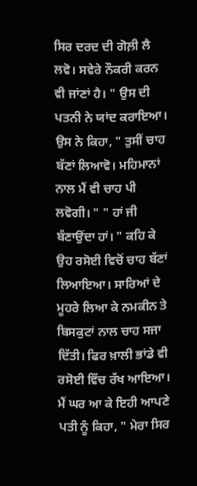ਸਿਰ ਦਰਦ ਦੀ ਗੋਲ਼ੀ ਲੈ ਲਵੋ। ਸਵੇਰੇ ਨੌਕਰੀ ਕਰਨ ਵੀ ਜਾਂਣਾਂ ਹੈ। " ਉਸ ਦੀ ਪਤਨੀ ਨੇ ਯਾਂਦ ਕਰਾਇਆ। ਉਸ ਨੇ ਕਿਹਾ, " ਤੁਸੀਂ ਚਾਹ ਬੱਣਾਂ ਲਿਆਵੋ। ਮਹਿਮਾਨਾਂ ਨਾਲ ਮੈਂ ਵੀ ਚਾਹ ਪੀ ਲਵੋਗੀ। " " ਹਾਂ ਜੀ ਬੱਣਾਉਂਦਾ ਹਾਂ। " ਕਹਿ ਕੇ ਉਹ ਰਸੋਈ ਵਿਚੋਂ ਚਾਹ ਬੱਣਾਂ ਲਿਆਇਆ। ਸਾਰਿਆਂ ਦੇ ਮੂਹਰੇ ਲਿਆ ਕੇ ਨਮਕੀਨ ਤੇ ਬਿਸਕੁਟਾਂ ਨਾਲ ਚਾਹ ਸਜਾ ਦਿੱਤੀ। ਫਿਰ ਖ਼ਾਲੀ ਭਾਂਡੇ ਵੀ ਰਸੋਈ ਵਿੱਚ ਰੱਖ ਆਇਆ। ਮੈਂ ਘਰ ਆ ਕੇ ਇਹੀ ਆਪਣੇ ਪਤੀ ਨੂੰ ਕਿਹਾ, " ਮੇਰਾ ਸਿਰ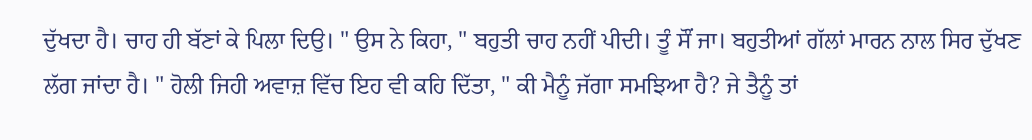ਦੁੱਖਦਾ ਹੈ। ਚਾਹ ਹੀ ਬੱਣਾਂ ਕੇ ਪਿਲਾ ਦਿਉ। " ਉਸ ਨੇ ਕਿਹਾ, " ਬਹੁਤੀ ਚਾਹ ਨਹੀਂ ਪੀਦੀ। ਤੂੰ ਸੌਂ ਜਾ। ਬਹੁਤੀਆਂ ਗੱਲਾਂ ਮਾਰਨ ਨਾਲ ਸਿਰ ਦੁੱਖਣ ਲੱਗ ਜਾਂਦਾ ਹੈ। " ਹੋਲੀ ਜਿਹੀ ਅਵਾਜ਼ ਵਿੱਚ ਇਹ ਵੀ ਕਹਿ ਦਿੱਤਾ, " ਕੀ ਮੈਨੂੰ ਜੱਗਾ ਸਮਝਿਆ ਹੈ? ਜੇ ਤੈਨੂੰ ਤਾਂ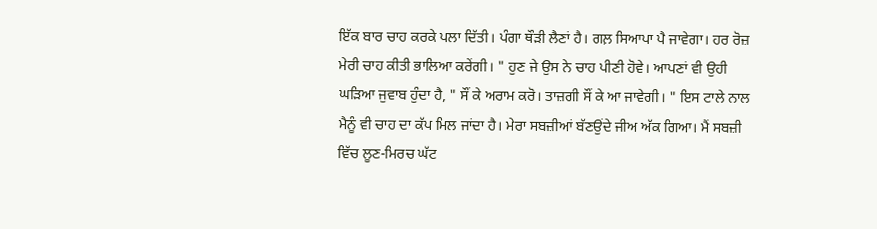ਇੱਕ ਬਾਰ ਚਾਹ ਕਰਕੇ ਪਲਾ ਦਿੱਤੀ। ਪੰਗਾ ਥੌੜੀ ਲੈਣਾਂ ਹੈ। ਗਲ਼ ਸਿਆਪਾ ਪੈ ਜਾਵੇਗਾ। ਹਰ ਰੋਜ਼ ਮੇਰੀ ਚਾਹ ਕੀਤੀ ਭਾਲਿਆ ਕਰੇਂਗੀ। " ਹੁਣ ਜੇ ਉਸ ਨੇ ਚਾਹ ਪੀਣੀ ਹੋਵੇ। ਆਪਣਾਂ ਵੀ ਉਹੀ ਘੜਿਆ ਜੁਵਾਬ ਹੁੰਦਾ ਹੈ, " ਸੌਂ ਕੇ ਅਰਾਮ ਕਰੋ। ਤਾਜ਼ਗੀ ਸੌਂ ਕੇ ਆ ਜਾਵੇਗੀ। " ਇਸ ਟਾਲੇ ਨਾਲ ਮੈਨੂੰ ਵੀ ਚਾਹ ਦਾ ਕੱਪ ਮਿਲ ਜਾਂਦਾ ਹੈ। ਮੇਰਾ ਸਬਜ਼ੀਆਂ ਬੱਣਉਂਦੇ ਜੀਅ ਅੱਕ ਗਿਆ। ਮੈਂ ਸਬਜ਼ੀ ਵਿੱਚ ਲੂਣ-ਮਿਰਚ ਘੱਟ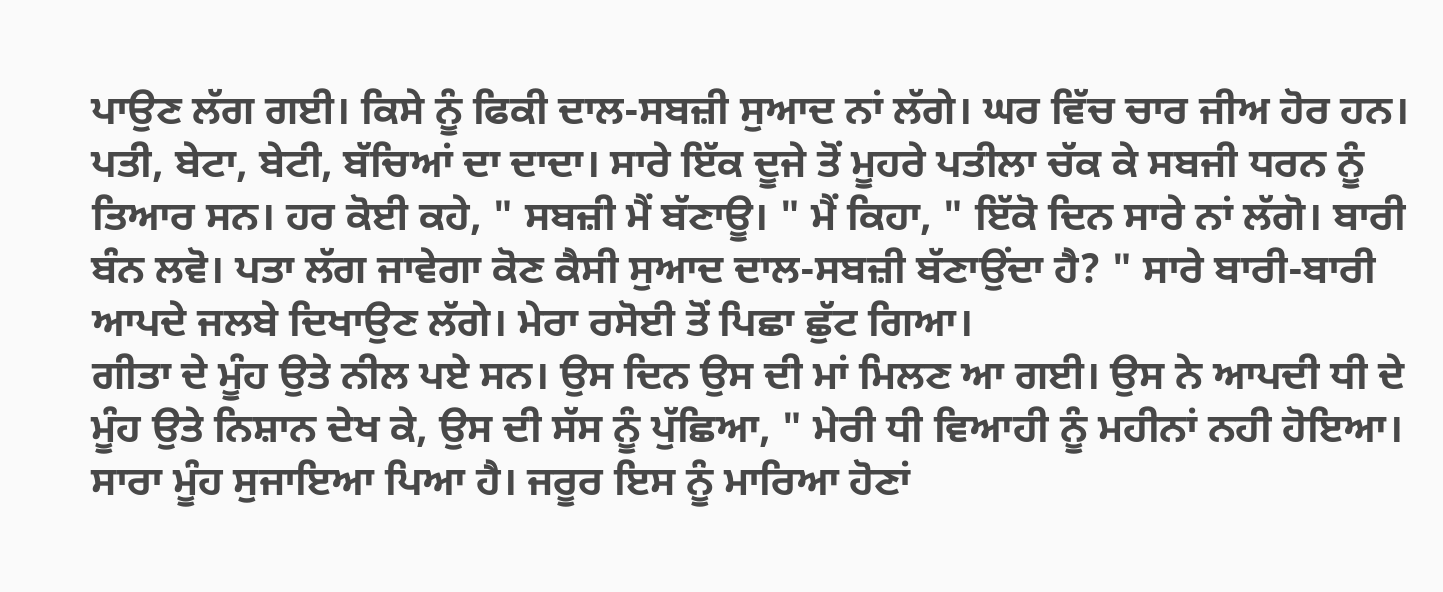ਪਾਉਣ ਲੱਗ ਗਈ। ਕਿਸੇ ਨੂੰ ਫਿਕੀ ਦਾਲ-ਸਬਜ਼ੀ ਸੁਆਦ ਨਾਂ ਲੱਗੇ। ਘਰ ਵਿੱਚ ਚਾਰ ਜੀਅ ਹੋਰ ਹਨ। ਪਤੀ, ਬੇਟਾ, ਬੇਟੀ, ਬੱਚਿਆਂ ਦਾ ਦਾਦਾ। ਸਾਰੇ ਇੱਕ ਦੂਜੇ ਤੋਂ ਮੂਹਰੇ ਪਤੀਲਾ ਚੱਕ ਕੇ ਸਬਜੀ ਧਰਨ ਨੂੰ ਤਿਆਰ ਸਨ। ਹਰ ਕੋਈ ਕਹੇ, " ਸਬਜ਼ੀ ਮੈਂ ਬੱਣਾਊ। " ਮੈਂ ਕਿਹਾ, " ਇੱਕੋ ਦਿਨ ਸਾਰੇ ਨਾਂ ਲੱਗੋ। ਬਾਰੀ ਬੰਨ ਲਵੋ। ਪਤਾ ਲੱਗ ਜਾਵੇਗਾ ਕੋਣ ਕੈਸੀ ਸੁਆਦ ਦਾਲ-ਸਬਜ਼ੀ ਬੱਣਾਉਂਦਾ ਹੈ? " ਸਾਰੇ ਬਾਰੀ-ਬਾਰੀ ਆਪਦੇ ਜਲਬੇ ਦਿਖਾਉਣ ਲੱਗੇ। ਮੇਰਾ ਰਸੋਈ ਤੋਂ ਪਿਛਾ ਛੁੱਟ ਗਿਆ।
ਗੀਤਾ ਦੇ ਮੂੰਹ ਉਤੇ ਨੀਲ ਪਏ ਸਨ। ਉਸ ਦਿਨ ਉਸ ਦੀ ਮਾਂ ਮਿਲਣ ਆ ਗਈ। ਉਸ ਨੇ ਆਪਦੀ ਧੀ ਦੇ ਮੂੰਹ ਉਤੇ ਨਿਸ਼ਾਨ ਦੇਖ ਕੇ, ਉਸ ਦੀ ਸੱਸ ਨੂੰ ਪੁੱਛਿਆ, " ਮੇਰੀ ਧੀ ਵਿਆਹੀ ਨੂੰ ਮਹੀਨਾਂ ਨਹੀ ਹੋਇਆ। ਸਾਰਾ ਮੂੰਹ ਸੁਜਾਇਆ ਪਿਆ ਹੈ। ਜਰੂਰ ਇਸ ਨੂੰ ਮਾਰਿਆ ਹੋਣਾਂ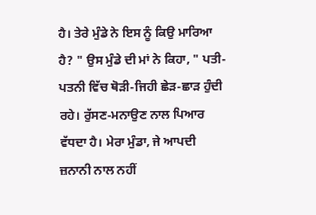ਹੈ। ਤੇਰੇ ਮੁੰਡੇ ਨੇ ਇਸ ਨੂੰ ਕਿਉ ਮਾਰਿਆ ਹੈ? " ਉਸ ਮੁੰਡੇ ਦੀ ਮਾਂ ਨੇ ਕਿਹਾ, " ਪਤੀ-ਪਤਨੀ ਵਿੱਚ ਥੋੜੀ-ਜਿਹੀ ਛੇੜ-ਛਾੜ ਹੁੰਦੀ ਰਹੇ। ਰੁੱਸਣ-ਮਨਾਉਣ ਨਾਲ ਪਿਆਰ ਵੱਧਦਾ ਹੈ। ਮੇਰਾ ਮੁੰਡਾ, ਜੇ ਆਪਦੀ ਜ਼ਨਾਨੀ ਨਾਲ ਨਹੀਂ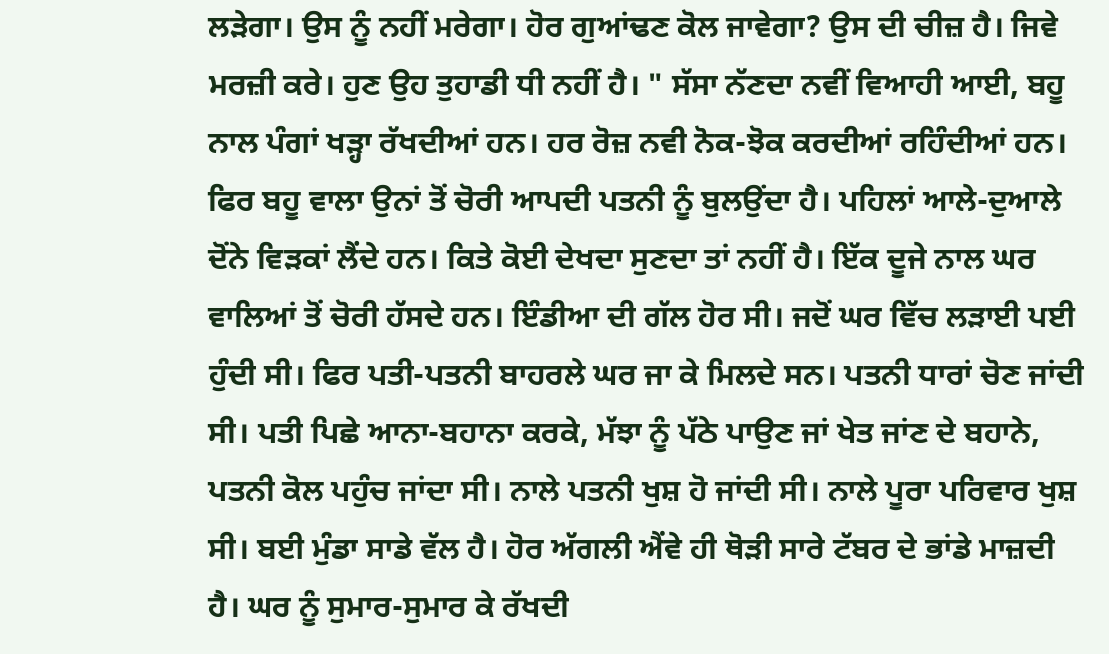ਲੜੇਗਾ। ਉਸ ਨੂੰ ਨਹੀਂ ਮਰੇਗਾ। ਹੋਰ ਗੁਆਂਢਣ ਕੋਲ ਜਾਵੇਗਾ? ਉਸ ਦੀ ਚੀਜ਼ ਹੈ। ਜਿਵੇ ਮਰਜ਼ੀ ਕਰੇ। ਹੁਣ ਉਹ ਤੁਹਾਡੀ ਧੀ ਨਹੀਂ ਹੈ। " ਸੱਸਾ ਨੱਣਦਾ ਨਵੀਂ ਵਿਆਹੀ ਆਈ, ਬਹੂ ਨਾਲ ਪੰਗਾਂ ਖੜ੍ਹਾ ਰੱਖਦੀਆਂ ਹਨ। ਹਰ ਰੋਜ਼ ਨਵੀ ਨੋਕ-ਝੋਕ ਕਰਦੀਆਂ ਰਹਿੰਦੀਆਂ ਹਨ। ਫਿਰ ਬਹੂ ਵਾਲਾ ਉਨਾਂ ਤੋਂ ਚੋਰੀ ਆਪਦੀ ਪਤਨੀ ਨੂੰ ਬੁਲਉਂਦਾ ਹੈ। ਪਹਿਲਾਂ ਆਲੇ-ਦੁਆਲੇ ਦੋਂਨੇ ਵਿੜਕਾਂ ਲੈਂਦੇ ਹਨ। ਕਿਤੇ ਕੋਈ ਦੇਖਦਾ ਸੁਣਦਾ ਤਾਂ ਨਹੀਂ ਹੈ। ਇੱਕ ਦੂਜੇ ਨਾਲ ਘਰ ਵਾਲਿਆਂ ਤੋਂ ਚੋਰੀ ਹੱਸਦੇ ਹਨ। ਇੰਡੀਆ ਦੀ ਗੱਲ ਹੋਰ ਸੀ। ਜਦੋਂ ਘਰ ਵਿੱਚ ਲੜਾਈ ਪਈ ਹੁੰਦੀ ਸੀ। ਫਿਰ ਪਤੀ-ਪਤਨੀ ਬਾਹਰਲੇ ਘਰ ਜਾ ਕੇ ਮਿਲਦੇ ਸਨ। ਪਤਨੀ ਧਾਰਾਂ ਚੋਣ ਜਾਂਦੀ ਸੀ। ਪਤੀ ਪਿਛੇ ਆਨਾ-ਬਹਾਨਾ ਕਰਕੇ, ਮੱਝਾ ਨੂੰ ਪੱਠੇ ਪਾਉਣ ਜਾਂ ਖੇਤ ਜਾਂਣ ਦੇ ਬਹਾਨੇ, ਪਤਨੀ ਕੋਲ ਪਹੁੰਚ ਜਾਂਦਾ ਸੀ। ਨਾਲੇ ਪਤਨੀ ਖੁਸ਼ ਹੋ ਜਾਂਦੀ ਸੀ। ਨਾਲੇ ਪੂਰਾ ਪਰਿਵਾਰ ਖੁਸ਼ ਸੀ। ਬਈ ਮੁੰਡਾ ਸਾਡੇ ਵੱਲ ਹੈ। ਹੋਰ ਅੱਗਲੀ ਐਂਵੇ ਹੀ ਥੋੜੀ ਸਾਰੇ ਟੱਬਰ ਦੇ ਭਾਂਡੇ ਮਾਜ਼ਦੀ ਹੈ। ਘਰ ਨੂੰ ਸੁਮਾਰ-ਸੁਮਾਰ ਕੇ ਰੱਖਦੀ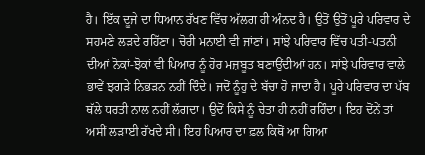ਹੈ। ਇੱਕ ਦੂਜੇ ਦਾ ਧਿਆਨ ਰੱਖਣ ਵਿੱਚ ਅੱਲਗ ਹੀ ਅੰਨਦ ਹੈ। ਉਤੋਂ ਉਤੋਂ ਪੂਰੇ ਪਰਿਵਾਰ ਦੇ ਸਹਮਣੇ ਲੜਦੇ ਰਹਿੱਣਾ। ਚੋਰੀ ਮਨਾਈ ਵੀ ਜਾਂਣਾਂ। ਸਾਂਝੇ ਪਰਿਵਾਰ ਵਿੱਚ ਪਤੀ-ਪਤਨੀ ਦੀਆਂ ਨੋਕਾਂ-ਝੋਕਾਂ ਵੀ ਪਿਆਰ ਨੂੰ ਹੋਰ ਮਜ਼ਬੂਤ ਬਣਾਉਂਦੀਆਂ ਹਨ। ਸਾਂਝੇ ਪਰਿਵਾਰ ਵਾਲੇ ਭਾਵੇਂ ਝਗੜੇ ਨਿਭੜਨ ਨਹੀਂ ਦਿੰਦੇ। ਜਦੋਂ ਨੂੰਹੁ ਦੇ ਬੱਚਾ ਹੋ ਜਾਦਾ ਹੈ। ਪੂਰੇ ਪਰਿਵਾਰ ਦਾ ਪੱਬ ਥੱਲੇ ਧਰਤੀ ਨਾਲ ਨਹੀਂ ਲੱਗਦਾ। ਉਦੋਂ ਕਿਸੇ ਨੂੰ ਚੇਤਾ ਹੀ ਨਹੀਂ ਰਹਿੰਦਾ। ਇਹ ਦੋਂਨੇਂ ਤਾਂ ਅਸੀਂ ਲੜਾਈ ਰੱਖਦੇ ਸੀ। ਇਹ ਪਿਆਰ ਦਾ ਫ਼ਲ ਕਿਥੋਂ ਆ ਗਿਆ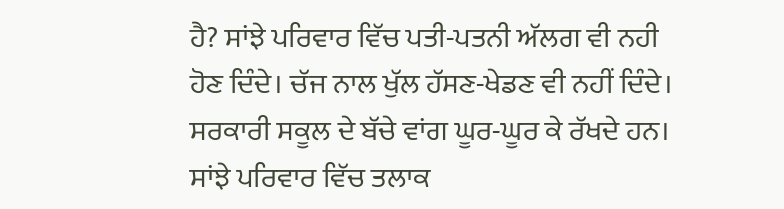ਹੈ? ਸਾਂਝੇ ਪਰਿਵਾਰ ਵਿੱਚ ਪਤੀ-ਪਤਨੀ ਅੱਲਗ ਵੀ ਨਹੀ ਹੋਣ ਦਿੰਦੇ। ਚੱਜ ਨਾਲ ਖੁੱਲ ਹੱਸਣ-ਖੇਡਣ ਵੀ ਨਹੀਂ ਦਿੰਦੇ। ਸਰਕਾਰੀ ਸਕੂਲ ਦੇ ਬੱਚੇ ਵਾਂਗ ਘੂਰ-ਘੂਰ ਕੇ ਰੱਖਦੇ ਹਨ। ਸਾਂਝੇ ਪਰਿਵਾਰ ਵਿੱਚ ਤਲਾਕ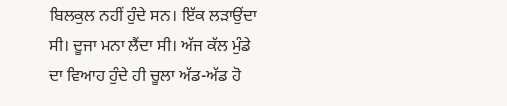ਬਿਲਕੁਲ ਨਹੀਂ ਹੁੰਦੇ ਸਨ। ਇੱਕ ਲੜਾਉਂਦਾ ਸੀ। ਦੂਜਾ ਮਨਾ ਲੈਂਦਾ ਸੀ। ਅੱਜ ਕੱਲ ਮੁੰਡੇ ਦਾ ਵਿਆਹ ਹੁੰਦੇ ਹੀ ਚੂਲਾ ਅੱਡ-ਅੱਡ ਹੋ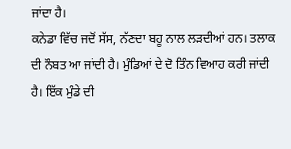ਜਾਂਦਾ ਹੈ।
ਕਨੇਡਾ ਵਿੱਚ ਜਦੋਂ ਸੱਸ, ਨੱਣਦਾ ਬਹੂ ਨਾਲ ਲੜਦੀਆਂ ਹਨ। ਤਲਾਕ ਦੀ ਨੌਬਤ ਆ ਜਾਂਦੀ ਹੈ। ਮੁੰਡਿਆਂ ਦੇ ਦੋ ਤਿੰਨ ਵਿਆਹ ਕਰੀ ਜਾਂਦੀ ਹੈ। ਇੱਕ ਮੁੰਡੇ ਦੀ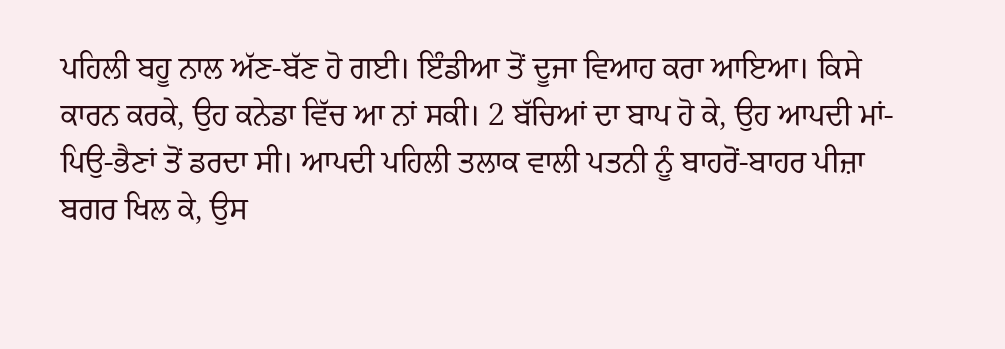ਪਹਿਲੀ ਬਹੂ ਨਾਲ ਅੱਣ-ਬੱਣ ਹੋ ਗਈ। ਇੰਡੀਆ ਤੋਂ ਦੂਜਾ ਵਿਆਹ ਕਰਾ ਆਇਆ। ਕਿਸੇ ਕਾਰਨ ਕਰਕੇ, ਉਹ ਕਨੇਡਾ ਵਿੱਚ ਆ ਨਾਂ ਸਕੀ। 2 ਬੱਚਿਆਂ ਦਾ ਬਾਪ ਹੋ ਕੇ, ਉਹ ਆਪਦੀ ਮਾਂ-ਪਿਉ-ਭੈਣਾਂ ਤੋਂ ਡਰਦਾ ਸੀ। ਆਪਦੀ ਪਹਿਲੀ ਤਲਾਕ ਵਾਲੀ ਪਤਨੀ ਨੂੰ ਬਾਹਰੋਂ-ਬਾਹਰ ਪੀਜ਼ਾ ਬਗਰ ਖਿਲ ਕੇ, ਉਸ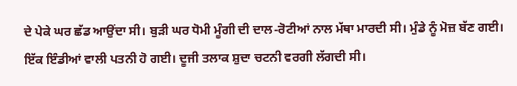ਦੇ ਪੇਕੇ ਘਰ ਛੱਡ ਆਉਂਦਾ ਸੀ। ਬੁੜੀ ਘਰ ਧੋਮੀ ਮੂੰਗੀ ਦੀ ਦਾਲ-ਰੋਟੀਆਂ ਨਾਲ ਮੱਥਾ ਮਾਰਦੀ ਸੀ। ਮੁੰਡੇ ਨੂੰ ਮੋਜ਼ ਬੱਣ ਗਈ। ਇੱਕ ਇੰਡੀਆਂ ਵਾਲੀ ਪਤਨੀ ਹੋ ਗਈ। ਦੂਜੀ ਤਲਾਕ ਸ਼ੁਦਾ ਚਟਨੀ ਵਰਗੀ ਲੱਗਦੀ ਸੀ।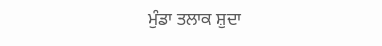ਮੁੰਡਾ ਤਲਾਕ ਸ਼ੁਦਾ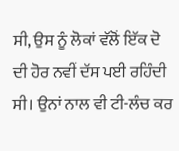ਸੀ, ਉਸ ਨੂੰ ਲੋਕਾਂ ਵੱਲੋਂ ਇੱਕ ਦੋ ਦੀ ਹੋਰ ਨਵੀਂ ਦੱਸ ਪਈ ਰਹਿੰਦੀ ਸੀ। ਉਨਾਂ ਨਾਲ ਵੀ ਟੀ-ਲੰਚ ਕਰ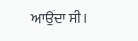ਆਉਂਦਾ ਸੀ।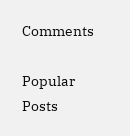Comments

Popular Posts